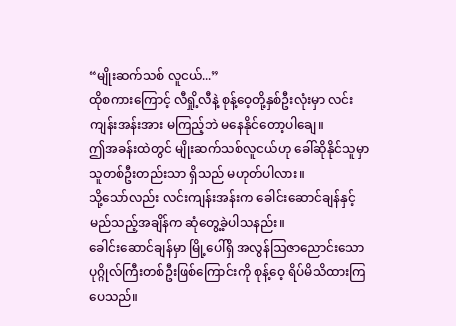“မျိုးဆက်သစ် လူငယ်...”
ထိုစကားကြောင့် လီရှို့လီနဲ့ စုန့်ဝေ့တို့နှစ်ဦးလုံးမှာ လင်းကျန်းအန်းအား မကြည့်ဘဲ မနေနိုင်တော့ပါချေ။
ဤအခန်းထဲတွင် မျိုးဆက်သစ်လူငယ်ဟု ခေါ်ဆိုနိုင်သူမှာ သူတစ်ဦးတည်းသာ ရှိသည် မဟုတ်ပါလား။
သို့သော်လည်း လင်းကျန်းအန်းက ခေါင်းဆောင်ချန်နှင့် မည်သည့်အချိန်က ဆုံတွေ့ခဲ့ပါသနည်း။
ခေါင်းဆောင်ချန်မှာ မြို့ပေါ်ရှိ အလွန်ဩဇာညောင်းသော ပုဂ္ဂိုလ်ကြီးတစ်ဦးဖြစ်ကြောင်းကို စုန့်ဝေ့ ရိပ်မိသိထားကြပေသည်။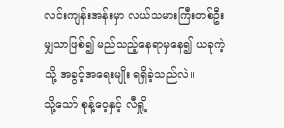လင်းကျန်းအန်းမှာ လယ်သမားကြီးတစ်ဦးမျှသာဖြစ်၍ မည်သည့်နေရာမှနေ၍ ယခုကဲ့သို့ အခွင့်အရေးမျိုး ရရှိခဲ့သည်လဲ။
သို့သော် စုန့်ဝေ့နှင့် လီရှို့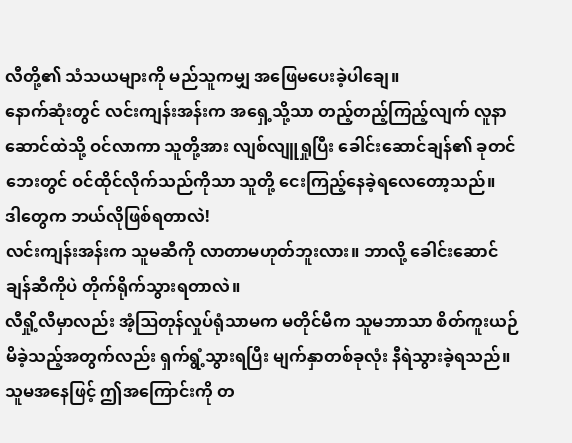လီတို့၏ သံသယများကို မည်သူကမျှ အဖြေမပေးခဲ့ပါချေ။
နောက်ဆုံးတွင် လင်းကျန်းအန်းက အရှေ့သို့သာ တည့်တည့်ကြည့်လျက် လူနာဆောင်ထဲသို့ ဝင်လာကာ သူတို့အား လျစ်လျူရှုပြီး ခေါင်းဆောင်ချန်၏ ခုတင်ဘေးတွင် ဝင်ထိုင်လိုက်သည်ကိုသာ သူတို့ ငေးကြည့်နေခဲ့ရလေတော့သည်။
ဒါတွေက ဘယ်လိုဖြစ်ရတာလဲ!
လင်းကျန်းအန်းက သူမဆီကို လာတာမဟုတ်ဘူးလား။ ဘာလို့ ခေါင်းဆောင်ချန်ဆီကိုပဲ တိုက်ရိုက်သွားရတာလဲ။
လီရှို့လီမှာလည်း အံ့ဩတုန်လှုပ်ရုံသာမက မတိုင်မီက သူမဘာသာ စိတ်ကူးယဉ်မိခဲ့သည့်အတွက်လည်း ရှက်ရွံ့သွားရပြီး မျက်နှာတစ်ခုလုံး နီရဲသွားခဲ့ရသည်။
သူမအနေဖြင့် ဤအကြောင်းကို တ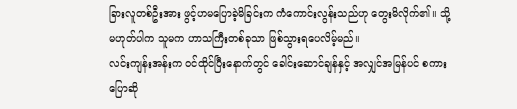ခြားလူတစ်ဦးအား ဖွင့်ဟမပြောခဲ့မိခြင်းက ကံကောင်းလွန်းသည်ဟု တွေးမိလိုက်၏။ သို့မဟုတ်ပါက သူမက ဟာသကြီးတစ်ခုသာ ဖြစ်သွားရပေလိမ့်မည်။
လင်းကျန်းအန်းက ဝင်ထိုင်ပြီးနောက်တွင် ခေါင်းဆောင်ချန်နှင့် အလျှင်အမြန်ပင် စကားပြောဆို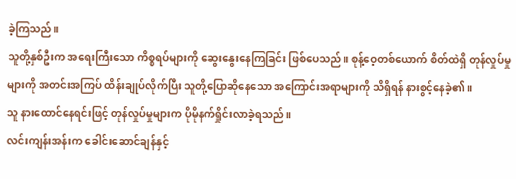ခဲ့ကြသည်။
သူတို့နှစ်ဦးက အရေးကြီးသော ကိစ္စရပ်များကို ဆွေးနွေးနေကြခြင်း ဖြစ်ပေသည်။ စုန့်ဝေ့တစ်ယောက် စိတ်ထဲရှိ တုန်လှုပ်မှုများကို အတင်းအကြပ် ထိန်းချုပ်လိုက်ပြီး သူတို့ပြောဆိုနေသော အကြောင်းအရာများကို သိရှိရန် နားစွင့်နေခဲ့၏။
သူ နားထောင်နေရင်းဖြင့် တုန်လှုပ်မှုများက ပိုမိုနက်ရှိုင်းလာခဲ့ရသည်။
လင်းကျန်းအန်းက ခေါင်းဆောင်ချန်နှင့်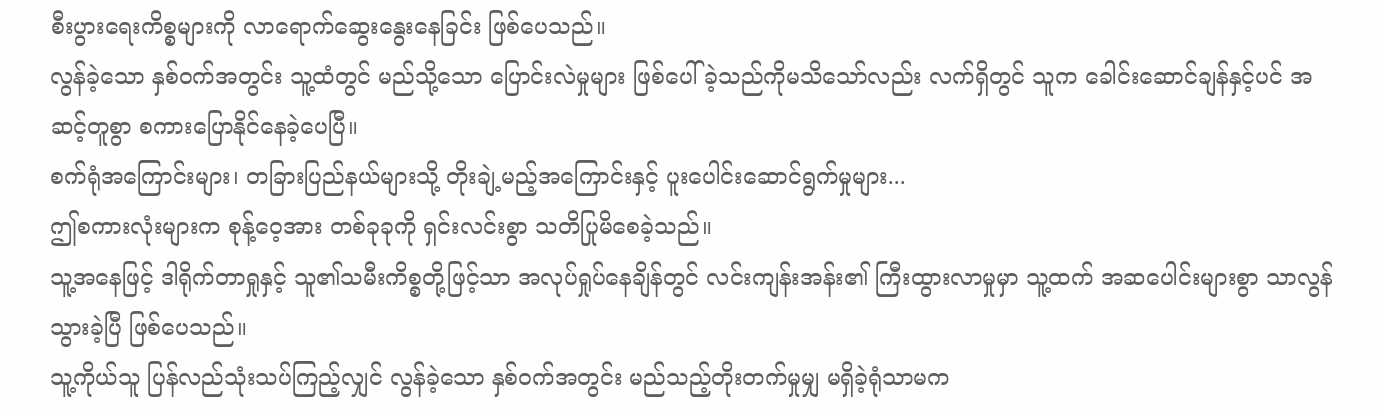စီးပွားရေးကိစ္စများကို လာရောက်ဆွေးနွေးနေခြင်း ဖြစ်ပေသည်။
လွန်ခဲ့သော နှစ်ဝက်အတွင်း သူ့ထံတွင် မည်သို့သော ပြောင်းလဲမှုများ ဖြစ်ပေါ်ခဲ့သည်ကိုမသိသော်လည်း လက်ရှိတွင် သူက ခေါင်းဆောင်ချန်နှင့်ပင် အဆင့်တူစွာ စကားပြောနိုင်နေခဲ့ပေပြီ။
စက်ရုံအကြောင်းများ၊ တခြားပြည်နယ်များသို့ တိုးချဲ့မည့်အကြောင်းနှင့် ပူးပေါင်းဆောင်ရွက်မှုများ...
ဤစကားလုံးများက စုန့်ဝေ့အား တစ်ခုခုကို ရှင်းလင်းစွာ သတိပြုမိစေခဲ့သည်။
သူ့အနေဖြင့် ဒါရိုက်တာရှုနှင့် သူ၏သမီးကိစ္စတို့ဖြင့်သာ အလုပ်ရှုပ်နေချိန်တွင် လင်းကျန်းအန်း၏ ကြီးထွားလာမှုမှာ သူ့ထက် အဆပေါင်းများစွာ သာလွန်သွားခဲ့ပြီ ဖြစ်ပေသည်။
သူ့ကိုယ်သူ ပြန်လည်သုံးသပ်ကြည့်လျှင် လွန်ခဲ့သော နှစ်ဝက်အတွင်း မည်သည့်တိုးတက်မှုမျှ မရှိခဲ့ရုံသာမက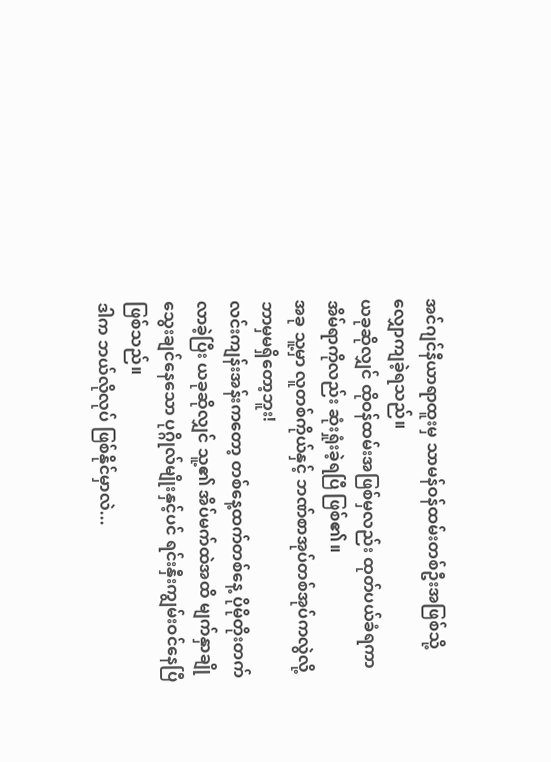အင်ဂျင်နီယာရာထူးမှ သာမန်ဝန်ထမ်းတစ်ဦးအဖြစ်သို့ လျှောကျခဲ့ရသည်။
ယခုဆိုလျှင် ထိုဝန်ထမ်းအဖြစ်မှလည်း ထုတ်ပယ်ခံရကာ အိမ်ရာကိုလည်း ဆုံးရှုံးခဲ့ရပြီ ဖြစ်၏။
အခု သူ့မှာ လူတစ်ကိုယ်နှင့် ဘဏ်စာအုပ်တစ်အုပ်ကလွဲလို့ ဘာမှမရှိတော့ဘူး!
လင်းကျန်းအန်းကတော့ တစ်နေ့ထက်တစ်နေ့ ပိုမိုတိုးတက်လာခဲ့ပြီး ယခုဆိုလျှင် သူ့၏ အိပ်မက်ထဲအထိ မျက်နှာချိုသွေးချင်နေသော ပုဂ္ဂိုလ်မျိုးနှင့်ပင် ရင်းနှီးကျွမ်းဝင်နေပြီ ဖြစ်သည်။
ဒါက ဘယ်လိုလုပ် ဖြစ်နိုင်မှာလဲ...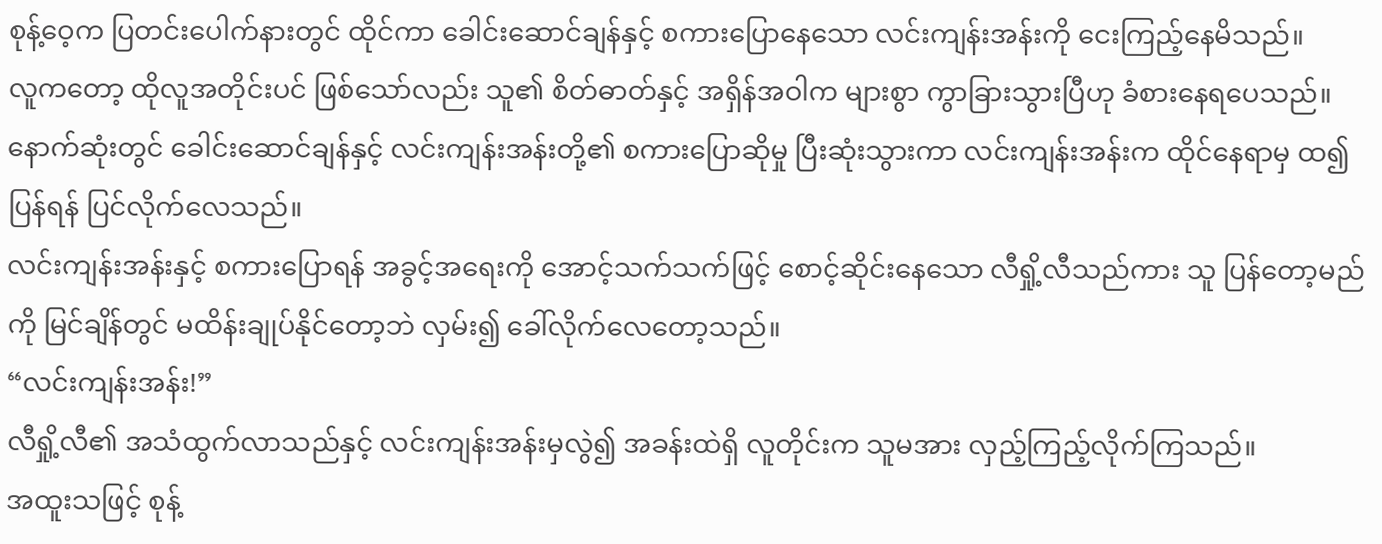စုန့်ဝေ့က ပြတင်းပေါက်နားတွင် ထိုင်ကာ ခေါင်းဆောင်ချန်နှင့် စကားပြောနေသော လင်းကျန်းအန်းကို ငေးကြည့်နေမိသည်။
လူကတော့ ထိုလူအတိုင်းပင် ဖြစ်သော်လည်း သူ၏ စိတ်ဓာတ်နှင့် အရှိန်အဝါက များစွာ ကွာခြားသွားပြီဟု ခံစားနေရပေသည်။
နောက်ဆုံးတွင် ခေါင်းဆောင်ချန်နှင့် လင်းကျန်းအန်းတို့၏ စကားပြောဆိုမှု ပြီးဆုံးသွားကာ လင်းကျန်းအန်းက ထိုင်နေရာမှ ထ၍ ပြန်ရန် ပြင်လိုက်လေသည်။
လင်းကျန်းအန်းနှင့် စကားပြောရန် အခွင့်အရေးကို အောင့်သက်သက်ဖြင့် စောင့်ဆိုင်းနေသော လီရှို့လီသည်ကား သူ ပြန်တော့မည်ကို မြင်ချိန်တွင် မထိန်းချုပ်နိုင်တော့ဘဲ လှမ်း၍ ခေါ်လိုက်လေတော့သည်။
“လင်းကျန်းအန်း!”
လီရှို့လီ၏ အသံထွက်လာသည်နှင့် လင်းကျန်းအန်းမှလွဲ၍ အခန်းထဲရှိ လူတိုင်းက သူမအား လှည့်ကြည့်လိုက်ကြသည်။
အထူးသဖြင့် စုန့်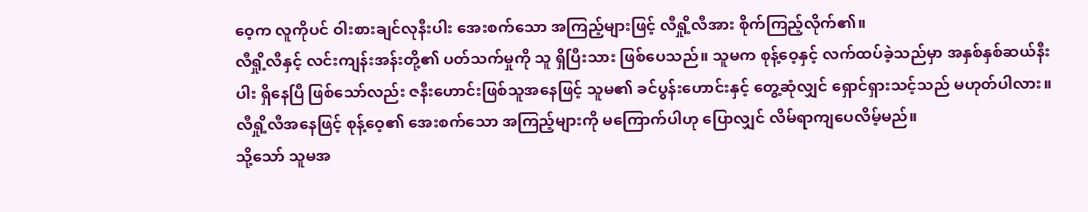ဝေ့က လူကိုပင် ဝါးစားချင်လုနီးပါး အေးစက်သော အကြည့်များဖြင့် လီရှို့လီအား စိုက်ကြည့်လိုက်၏။
လီရှို့လီနှင့် လင်းကျန်းအန်းတို့၏ ပတ်သက်မှုကို သူ ရှိပြီးသား ဖြစ်ပေသည်။ သူမက စုန့်ဝေ့နှင့် လက်ထပ်ခဲ့သည်မှာ အနှစ်နှစ်ဆယ်နီးပါး ရှိနေပြီ ဖြစ်သော်လည်း ဇနီးဟောင်းဖြစ်သူအနေဖြင့် သူမ၏ ခင်ပွန်းဟောင်းနှင့် တွေ့ဆုံလျှင် ရှောင်ရှားသင့်သည် မဟုတ်ပါလား။
လီရှို့လီအနေဖြင့် စုန့်ဝေ့၏ အေးစက်သော အကြည့်များကို မကြောက်ပါဟု ပြောလျှင် လိမ်ရာကျပေလိမ့်မည်။
သို့သော် သူမအ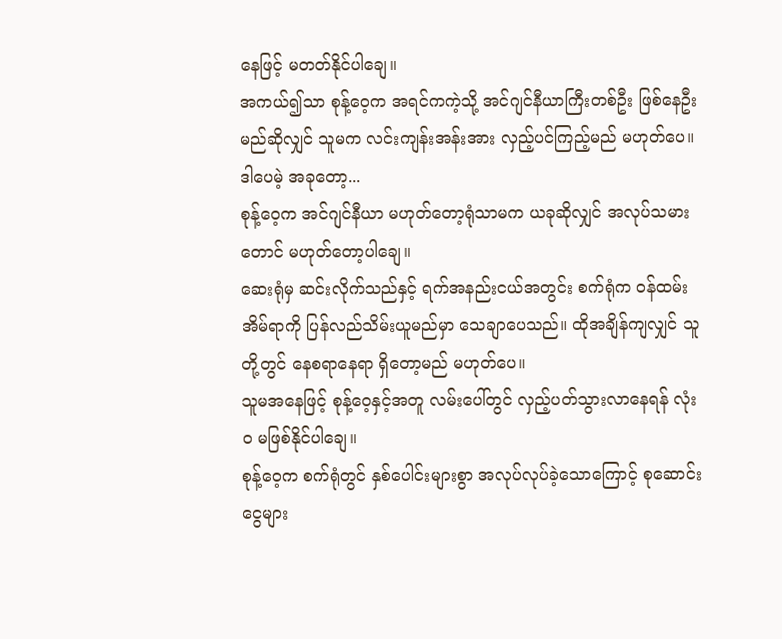နေဖြင့် မတတ်နိုင်ပါချေ။
အကယ်၍သာ စုန့်ဝေ့က အရင်ကကဲ့သို့ အင်ဂျင်နီယာကြီးတစ်ဦး ဖြစ်နေဦးမည်ဆိုလျှင် သူမက လင်းကျန်းအန်းအား လှည့်ပင်ကြည့်မည် မဟုတ်ပေ။
ဒါပေမဲ့ အခုတော့...
စုန့်ဝေ့က အင်ဂျင်နီယာ မဟုတ်တော့ရုံသာမက ယခုဆိုလျှင် အလုပ်သမားတောင် မဟုတ်တော့ပါချေ။
ဆေးရုံမှ ဆင်းလိုက်သည်နှင့် ရက်အနည်းငယ်အတွင်း စက်ရုံက ဝန်ထမ်းအိမ်ရာကို ပြန်လည်သိမ်းယူမည်မှာ သေချာပေသည်။ ထိုအချိန်ကျလျှင် သူတို့တွင် နေစရာနေရာ ရှိတော့မည် မဟုတ်ပေ။
သူမအနေဖြင့် စုန့်ဝေ့နှင့်အတူ လမ်းပေါ်တွင် လှည့်ပတ်သွားလာနေရန် လုံးဝ မဖြစ်နိုင်ပါချေ။
စုန့်ဝေ့က စက်ရုံတွင် နှစ်ပေါင်းများစွာ အလုပ်လုပ်ခဲ့သောကြောင့် စုဆောင်းငွေများ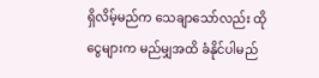ရှိလိမ့်မည်က သေချာသော်လည်း ထိုငွေများက မည်မျှအထိ ခံနိုင်ပါမည်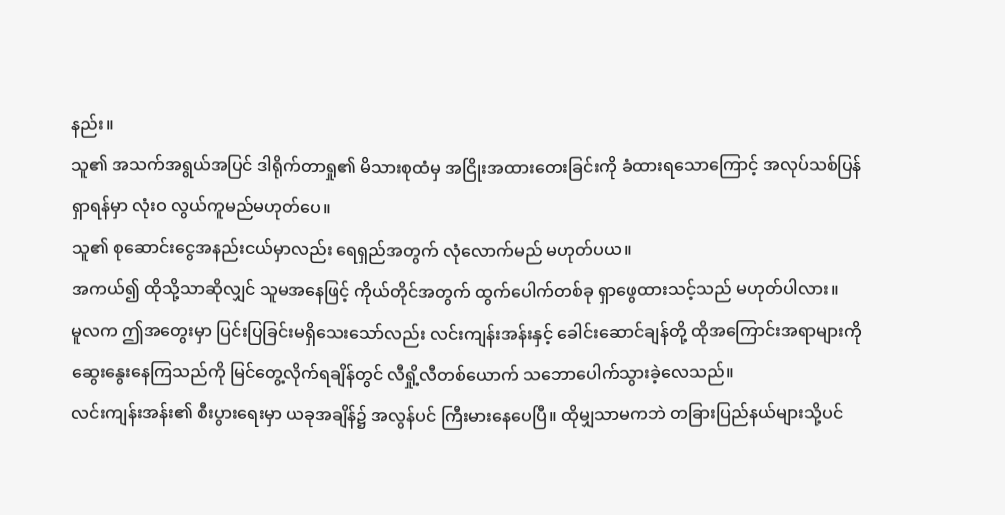နည်း။
သူ၏ အသက်အရွယ်အပြင် ဒါရိုက်တာရှု၏ မိသားစုထံမှ အငြိုးအထားတေးခြင်းကို ခံထားရသောကြောင့် အလုပ်သစ်ပြန်ရှာရန်မှာ လုံးဝ လွယ်ကူမည်မဟုတ်ပေ။
သူ၏ စုဆောင်းငွေအနည်းငယ်မှာလည်း ရေရှည်အတွက် လုံလောက်မည် မဟုတ်ပယ။
အကယ်၍ ထိုသို့သာဆိုလျှင် သူမအနေဖြင့် ကိုယ်တိုင်အတွက် ထွက်ပေါက်တစ်ခု ရှာဖွေထားသင့်သည် မဟုတ်ပါလား။
မူလက ဤအတွေးမှာ ပြင်းပြခြင်းမရှိသေးသော်လည်း လင်းကျန်းအန်းနှင့် ခေါင်းဆောင်ချန်တို့ ထိုအကြောင်းအရာများကို ဆွေးနွေးနေကြသည်ကို မြင်တွေ့လိုက်ရချိန်တွင် လီရှို့လီတစ်ယောက် သဘောပေါက်သွားခဲ့လေသည်။
လင်းကျန်းအန်း၏ စီးပွားရေးမှာ ယခုအချိန်၌ အလွန်ပင် ကြီးမားနေပေပြီ။ ထိုမျှသာမကဘဲ တခြားပြည်နယ်များသို့ပင်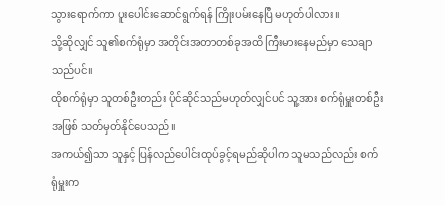သွားရောက်ကာ ပူးပေါင်းဆောင်ရွက်ရန် ကြိုးပမ်းနေပြီ မဟုတ်ပါလား။
သို့ဆိုလျှင် သူ၏စက်ရုံမှာ အတိုင်းအတာတစ်ခုအထိ ကြီးမားနေမည်မှာ သေချာသည်ပင်။
ထိုစက်ရုံမှာ သူတစ်ဦးတည်း ပိုင်ဆိုင်သည်မဟုတ်လျှင်ပင် သူ့အား စက်ရုံမှူးတစ်ဦးအဖြစ် သတ်မှတ်နိုင်ပေသည်။
အကယ်၍သာ သူနှင့် ပြန်လည်ပေါင်းထုပ်ခွင့်ရမည်ဆိုပါက သူမသည်လည်း စက်ရုံမှူးက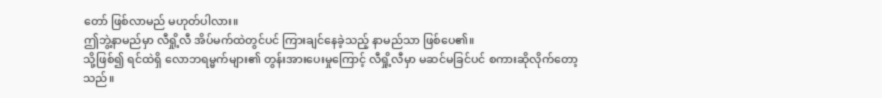တော် ဖြစ်လာမည် မဟုတ်ပါလား။
ဤဘွဲ့နာမည်မှာ လီရှို့လီ အိပ်မက်ထဲတွင်ပင် ကြားချင်နေခဲ့သည့် နာမည်သာ ဖြစ်ပေ၏။
သို့ဖြစ်၍ ရင်ထဲရှိ လောဘရမ္မက်များ၏ တွန်းအားပေးမှုကြောင့် လီရှို့လီမှာ မဆင်မခြင်ပင် စကားဆိုလိုက်တော့သည်။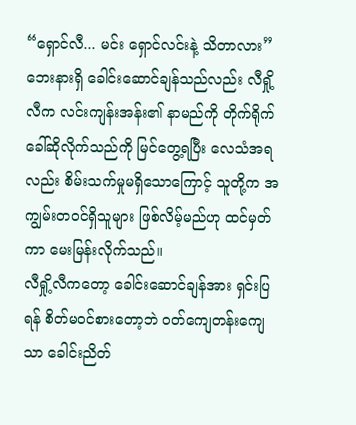“ရှောင်လီ... မင်း ရှောင်လင်းနဲ့ သိတာလား”
ဘေးနားရှိ ခေါင်းဆောင်ချန်သည်လည်း လီရှို့လီက လင်းကျန်းအန်း၏ နာမည်ကို တိုက်ရိုက်ခေါ်ဆိုလိုက်သည်ကို မြင်တွေ့ရပြီး လေသံအရလည်း စိမ်းသက်မှုမရှိသောကြောင့် သူတို့က အကျွမ်းတဝင်ရှိသူများ ဖြစ်လိမ့်မည်ဟု ထင်မှတ်ကာ မေးမြန်းလိုက်သည်။
လီရှို့လီကတော့ ခေါင်းဆောင်ချန်အား ရှင်းပြရန် စိတ်မဝင်စားတော့ဘဲ ဝတ်ကျေတန်းကျေသာ ခေါင်းညိတ်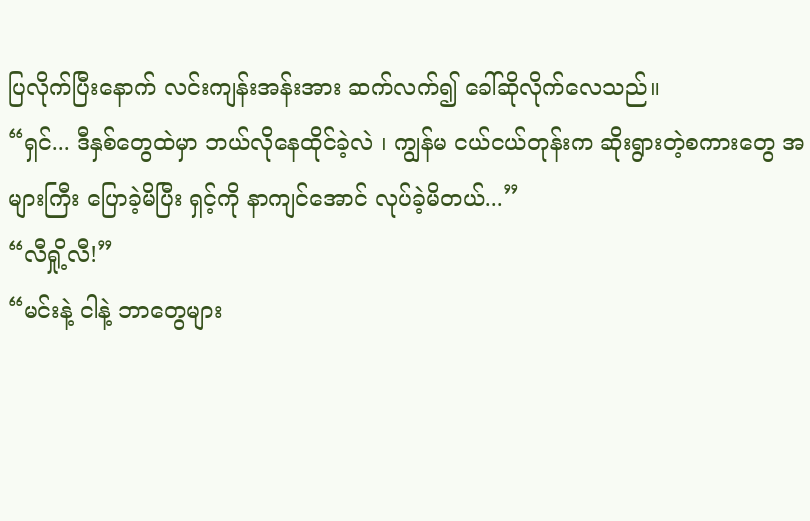ပြလိုက်ပြီးနောက် လင်းကျန်းအန်းအား ဆက်လက်၍ ခေါ်ဆိုလိုက်လေသည်။
“ရှင်... ဒီနှစ်တွေထဲမှာ ဘယ်လိုနေထိုင်ခဲ့လဲ ၊ ကျွန်မ ငယ်ငယ်တုန်းက ဆိုးရွားတဲ့စကားတွေ အများကြီး ပြောခဲ့မိပြီး ရှင့်ကို နာကျင်အောင် လုပ်ခဲ့မိတယ်...”
“လီရှို့လီ!”
“မင်းနဲ့ ငါနဲ့ ဘာတွေများ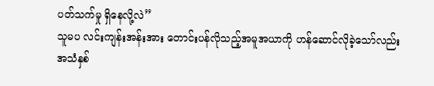ပတ်သက်မှု ရှိနေလို့လဲ”
သူမပ လင်းကျန်းအန်းအား တောင်းပန်လိုသည့်အမူအယာကို ဟန်ဆောင်လိုခဲ့သော်လည်း အသံနှစ်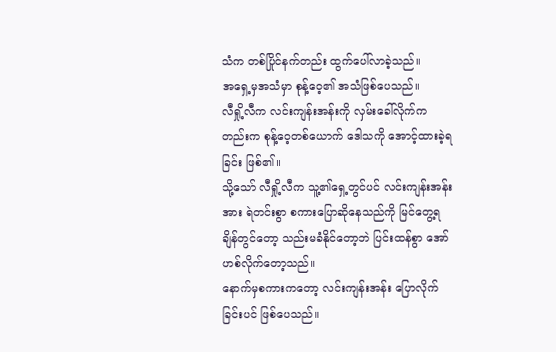သံက တစ်ပြိုင်နက်တည်း ထွက်ပေါ်လာခဲ့သည်။
အရှေ့မှအသံမှာ စုန့်ဝေ့၏ အသံဖြစ်ပေသည်။
လီရှို့လီက လင်းကျန်းအန်းကို လှမ်းခေါ်လိုက်ကတည်းက စုန့်ဝေ့တစ်ယောက် ဒေါသကို အောင့်ထားခဲ့ရခြင်း ဖြစ်၏။
သို့သော် လီရှို့လီက သူ့၏ရှေ့တွင်ပင် လင်းကျန်းအန်းအား ရဲတင်းစွာ စကားပြောဆိုနေသည်ကို မြင်တွေ့ရချိန်တွင်တော့ သည်းမခံနိုင်တော့ဘဲ ပြင်းထန်စွာ အော်ဟစ်လိုက်တော့သည်။
နောက်မှစကားကတော့ လင်းကျန်းအန်း ပြောလိုက်ခြင်းပင် ဖြစ်ပေသည်။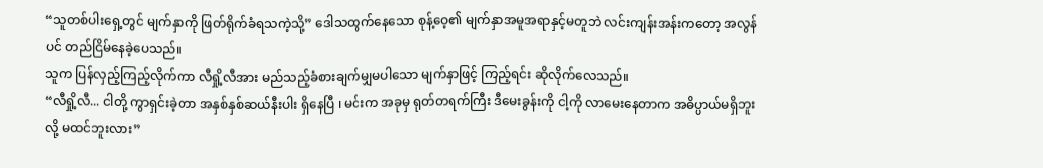“သူတစ်ပါးရှေ့တွင် မျက်နှာကို ဖြတ်ရိုက်ခံရသကဲ့သို့” ဒေါသထွက်နေသော စုန့်ဝေ့၏ မျက်နှာအမူအရာနှင့်မတူဘဲ လင်းကျန်းအန်းကတော့ အလွန်ပင် တည်ငြိမ်နေခဲ့ပေသည်။
သူက ပြန်လှည့်ကြည့်လိုက်ကာ လီရှို့လီအား မည်သည့်ခံစားချက်မျှမပါသော မျက်နှာဖြင့် ကြည့်ရင်း ဆိုလိုက်လေသည်။
“လီရှို့လီ... ငါတို့ ကွာရှင်းခဲ့တာ အနှစ်နှစ်ဆယ်နီးပါး ရှိနေပြီ ၊ မင်းက အခုမှ ရုတ်တရက်ကြီး ဒီမေးခွန်းကို ငါ့ကို လာမေးနေတာက အဓိပ္ပာယ်မရှိဘူးလို့ မထင်ဘူးလား”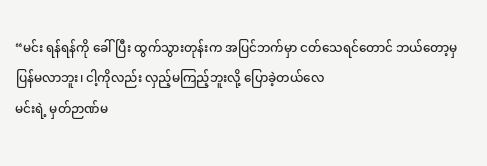“မင်း ရန်ရန်ကို ခေါ်ပြီး ထွက်သွားတုန်းက အပြင်ဘက်မှာ ငတ်သေရင်တောင် ဘယ်တော့မှ ပြန်မလာဘူး၊ ငါ့ကိုလည်း လှည့်မကြည့်ဘူးလို့ ပြောခဲ့တယ်လေ
မင်းရဲ့ မှတ်ဉာဏ်မ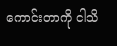ကောင်းတာကို ငါသိ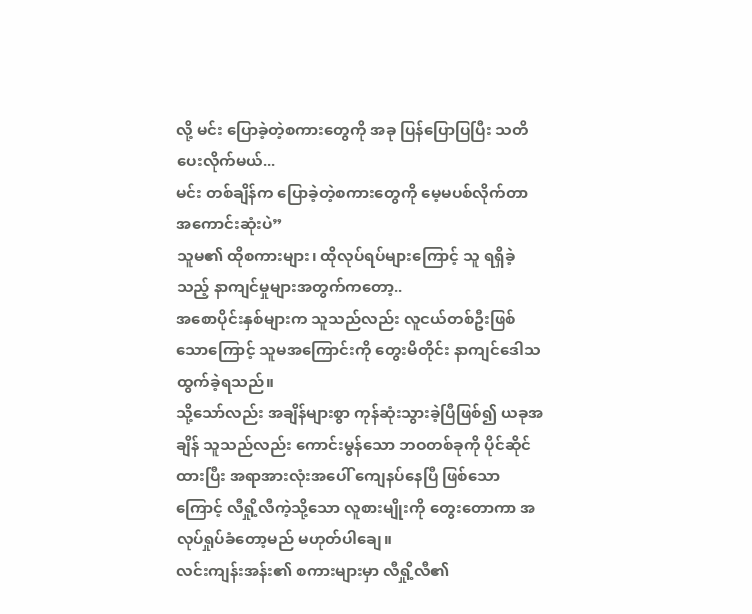လို့ မင်း ပြောခဲ့တဲ့စကားတွေကို အခု ပြန်ပြောပြပြီး သတိပေးလိုက်မယ်...
မင်း တစ်ချိန်က ပြောခဲ့တဲ့စကားတွေကို မေ့မပစ်လိုက်တာ အကောင်းဆုံးပဲ”
သူမ၏ ထိုစကားများ၊ ထိုလုပ်ရပ်များကြောင့် သူ ရရှိခဲ့သည့် နာကျင်မှုများအတွက်ကတော့..
အစောပိုင်းနှစ်များက သူသည်လည်း လူငယ်တစ်ဦးဖြစ်သောကြောင့် သူမအကြောင်းကို တွေးမိတိုင်း နာကျင်ဒေါသထွက်ခဲ့ရသည်။
သို့သော်လည်း အချိန်များစွာ ကုန်ဆုံးသွားခဲ့ပြီဖြစ်၍ ယခုအချိန် သူသည်လည်း ကောင်းမွန်သော ဘဝတစ်ခုကို ပိုင်ဆိုင်ထားပြီး အရာအားလုံးအပေါ် ကျေနပ်နေပြီ ဖြစ်သောကြောင့် လီရှို့လီကဲ့သို့သော လူစားမျိုးကို တွေးတောကာ အလုပ်ရှုပ်ခံတော့မည် မဟုတ်ပါချေ။
လင်းကျန်းအန်း၏ စကားများမှာ လီရှို့လီ၏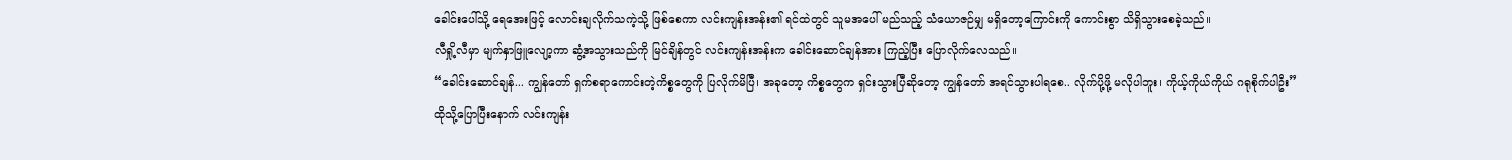ခေါင်းပေါ်သို့ ရေအေးဖြင့် လောင်းချလိုက်သကဲ့သို့ ဖြစ်စေကာ လင်းကျန်းအန်း၏ ရင်ထဲတွင် သူမအပေါ် မည်သည့် သံယောဇဉ်မျှ မရှိတော့ကြောင်းကို ကောင်းစွာ သိရှိသွားစေခဲ့သည်။
လီရှို့လီမှာ မျက်နှာဖြူလျော့ကာ ဆွံ့အသွားသည်ကို မြင်ချိန်တွင် လင်းကျန်းအန်းက ခေါင်းဆောင်ချန်အား ကြည့်ပြီး ပြောလိုက်လေသည်။
“ခေါင်းဆောင်ချန်... ကျွန်တော် ရှက်စရာကောင်းတဲ့ကိစ္စတွေကို ပြလိုက်မိပြီ၊ အခုတော့ ကိစ္စတွေက ရှင်းသွားပြီဆိုတော့ ကျွန်တော် အရင်သွားပါရစေ.. လိုက်ပို့ဖို့ မလိုပါဘူး၊ ကိုယ့်ကိုယ်ကိုယ် ဂရုစိုက်ပါဦး”
ထိုသို့ပြောပြီးနောက် လင်းကျန်း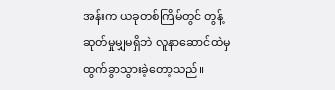အန်းက ယခုတစ်ကြိမ်တွင် တွန့်ဆုတ်မှုမျှမရှိဘဲ လူနာဆောင်ထဲမှ ထွက်ခွာသွားခဲ့တော့သည်။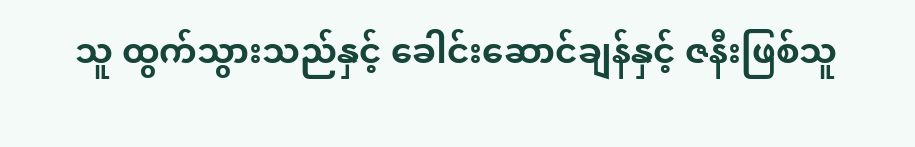သူ ထွက်သွားသည်နှင့် ခေါင်းဆောင်ချန်နှင့် ဇနီးဖြစ်သူ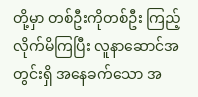တို့မှာ တစ်ဦးကိုတစ်ဦး ကြည့်လိုက်မိကြပြီး လူနာဆောင်အတွင်းရှိ အနေခက်သော အ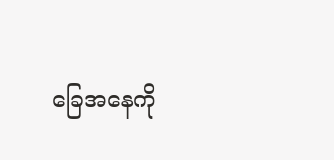ခြေအနေကို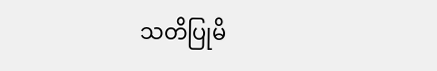သတိပြုမိ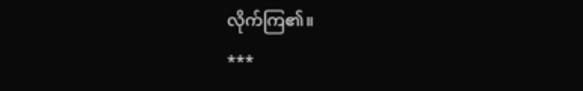လိုက်ကြ၏။
***